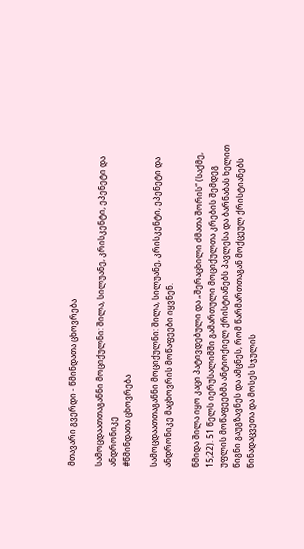მთავარი გვერდი - წმინდათა ცხოვრება

სამოცდაათთაგანნი მოციქულნი: შილა, სილუანე, კრისკენტი, ეპენეტი და ანდრონიკე
#წმინდათა ცხოვრება

სამოცდაათთაგანნი მოციქულნი: შილა, სილუანე, კრისკენტი, ეპენეტი და ანდრონიკე მაცხოვრის მოწაფეები იყვნენ.

წმიდა შილა იყო კაცი პატივდებული და „შერაცხილი ძმათა შორის“ (საქმე, 15;22). 51 წელს იერუსალიმში გამართული მოციქულთა კრების შემდეგ უფლის მოწაფეებმა ანტიოქიელ ქრისტიანებს პავლესა და ბარნაბას ხელით წიგნი გაუგზავნეს და ამცნეს, რომ წარმართთაგან მოქცეულ ქრისტიანებს წინადაცვეთა და მოსეს სჯულის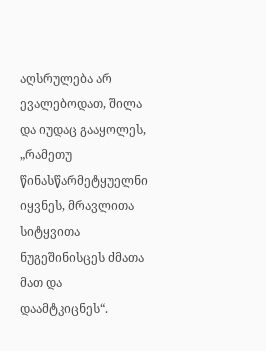აღსრულება არ ევალებოდათ, შილა და იუდაც გააყოლეს, „რამეთუ  წინასწარმეტყუელნი იყვნეს, მრავლითა სიტყვითა ნუგეშინისცეს ძმათა მათ და დაამტკიცნეს“.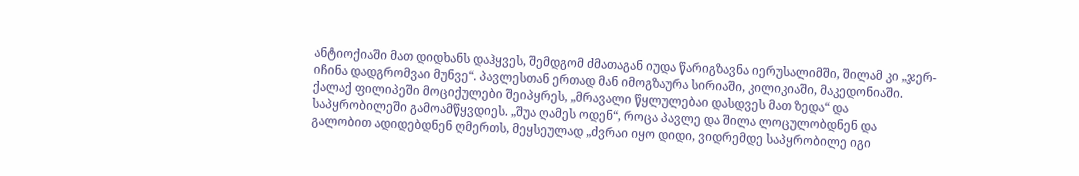ანტიოქიაში მათ დიდხანს დაჰყვეს, შემდგომ ძმათაგან იუდა წარიგზავნა იერუსალიმში, შილამ კი „ჯერ-იჩინა დადგრომვაი მუნვე“. პავლესთან ერთად მან იმოგზაურა სირიაში, კილიკიაში, მაკედონიაში. ქალაქ ფილიპეში მოციქულები შეიპყრეს, „მრავალი წყლულებაი დასდვეს მათ ზედა“ და საპყრობილეში გამოამწყვდიეს. „შუა ღამეს ოდენ“, როცა პავლე და შილა ლოცულობდნენ და გალობით ადიდებდნენ ღმერთს, მეყსეულად „ძვრაი იყო დიდი, ვიდრემდე საპყრობილე იგი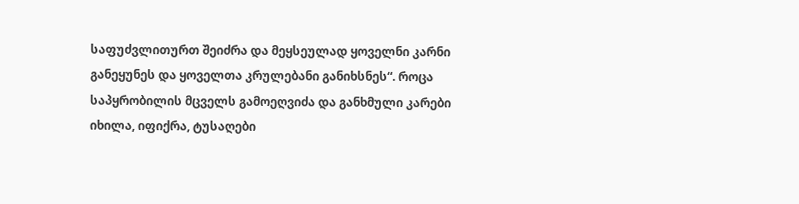საფუძვლითურთ შეიძრა და მეყსეულად ყოველნი კარნი განეყუნეს და ყოველთა კრულებანი განიხსნეს“. როცა საპყრობილის მცველს გამოეღვიძა და განხმული კარები იხილა, იფიქრა, ტუსაღები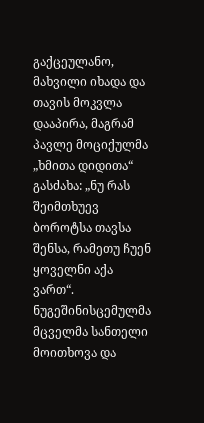გაქცეულანო, მახვილი იხადა და თავის მოკვლა დააპირა, მაგრამ პავლე მოციქულმა „ხმითა დიდითა“ გასძახა: „ნუ რას შეიმთხუევ ბოროტსა თავსა შენსა, რამეთუ ჩუენ ყოველნი აქა ვართ“. ნუგეშინისცემულმა მცველმა სანთელი მოითხოვა და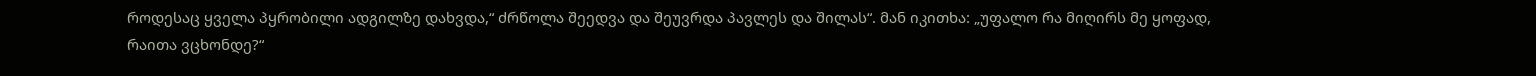როდესაც ყველა პყრობილი ადგილზე დახვდა,“ ძრწოლა შეედვა და შეუვრდა პავლეს და შილას“. მან იკითხა: „უფალო რა მიღირს მე ყოფად, რაითა ვცხონდე?“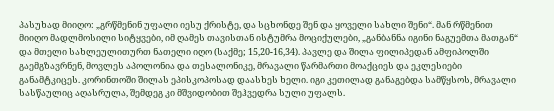პასუხად მიიღო: „გრწმენინ უფალი იესუ ქრისტე, და სცხონდე შენ და ყოველი სახლი შენი“. მან რწმენით მიიღო მადლმოსილი სიტყვები, იმ ღამეს თავისთან ისტუმრა მოციქულები, „განბანნა იგინი ნაგუემთა მათგან“ და მთელი სახლეულითურთ ნათელი იღო (საქმე; 15,20-16,34). პავლე და შილა ფილიპედან ამფიპოლში გაემგზავრნენ, მოვლეს აპოლონია და თესალონიკე, მრავალი წარმართი მოაქციეს და ეკლესიები განამტკიცეს. კორინთოში შილას ეპისკოპოსად დაასხეს ხელი. იგი კეთილად განაგებდა სამწყსოს, მრავალი სასწაულიც აღასრულა, შემდეგ კი მშვიდობით შეჰვედრა სული უფალს.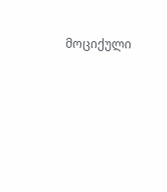მოციქული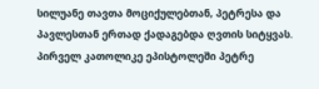სილუანე თავთა მოციქულებთან, პეტრესა და პავლესთან ერთად ქადაგებდა ღვთის სიტყვას. პირველ კათოლიკე ეპისტოლეში პეტრე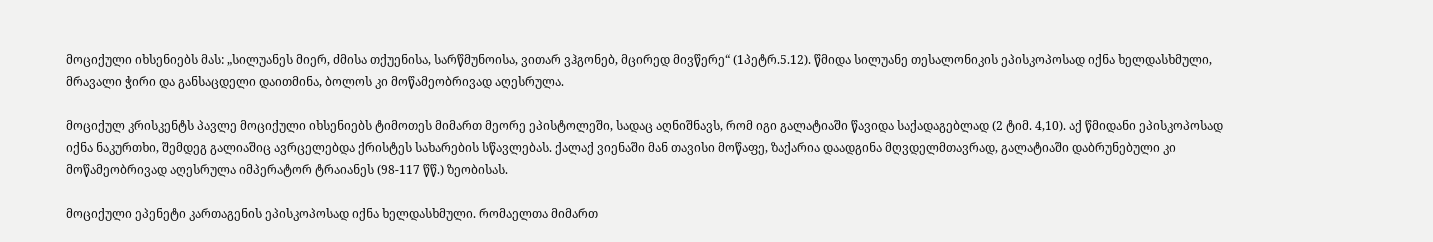მოციქული იხსენიებს მას: „სილუანეს მიერ, ძმისა თქუენისა, სარწმუნოისა, ვითარ ვჰგონებ, მცირედ მივწერე“ (1პეტრ.5.12). წმიდა სილუანე თესალონიკის ეპისკოპოსად იქნა ხელდასხმული, მრავალი ჭირი და განსაცდელი დაითმინა, ბოლოს კი მოწამეობრივად აღესრულა.

მოციქულ კრისკენტს პავლე მოციქული იხსენიებს ტიმოთეს მიმართ მეორე ეპისტოლეში, სადაც აღნიშნავს, რომ იგი გალატიაში წავიდა საქადაგებლად (2 ტიმ. 4,10). აქ წმიდანი ეპისკოპოსად იქნა ნაკურთხი, შემდეგ გალიაშიც ავრცელებდა ქრისტეს სახარების სწავლებას. ქალაქ ვიენაში მან თავისი მოწაფე, ზაქარია დაადგინა მღვდელმთავრად, გალატიაში დაბრუნებული კი მოწამეობრივად აღესრულა იმპერატორ ტრაიანეს (98-117 წწ.) ზეობისას.

მოციქული ეპენეტი კართაგენის ეპისკოპოსად იქნა ხელდასხმული. რომაელთა მიმართ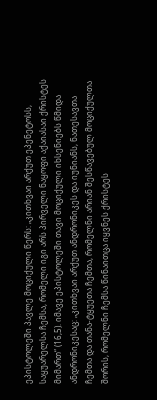ეპისტოლეში პავლე მოციქული წერს: „კითხვაი არქუთ ეპენეტოსს, საყუარელსა ჩემსა, რომელი იგი არს პირველი ნაყოფი აქაიასაი ქრისტეს მიმართ“ (16,5). იმავე ეპისტოლეში თავი მოციქული იხსენიებს წმიდა ანდრონიკესაც: „კითხვაი არქუთ ანდრონიკეს და იუნიანს, ნათესავთა ჩემთა და თანა-ტყუეთა ჩემთა, რომელნი არიან შესწავებულ მოციქულთა შორის, რომელნი ჩემსა წინაითცა იყვნეს ქრისტეს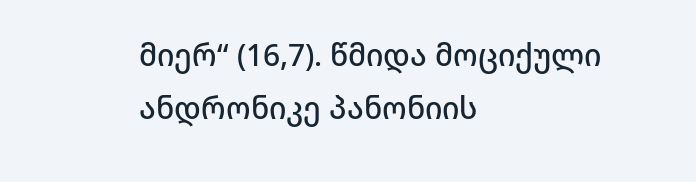მიერ“ (16,7). წმიდა მოციქული ანდრონიკე პანონიის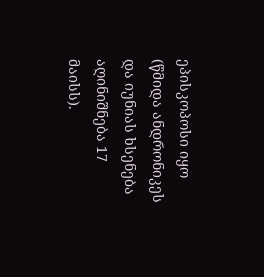ეპისკოპოსი იყო (წმიდა ანდრონიკეს და იუნიას ხსენება აღინიშნება 17 მაისს).